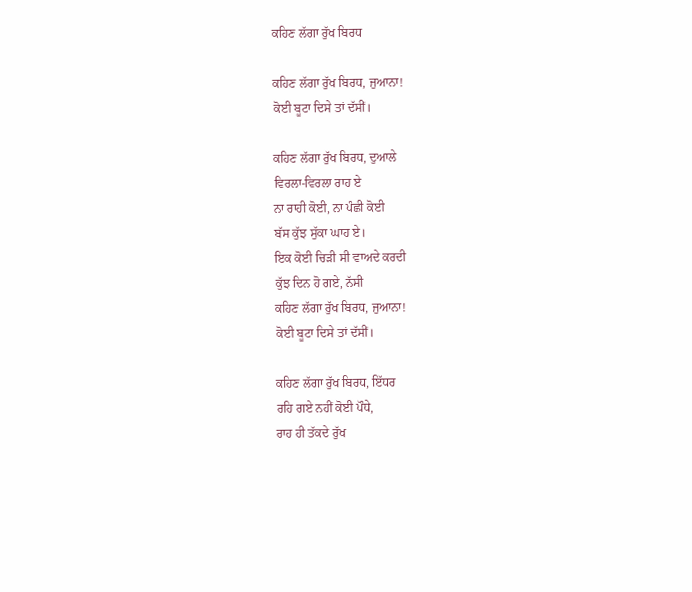ਕਹਿਣ ਲੱਗਾ ਰੁੱਖ ਬਿਰਧ

ਕਹਿਣ ਲੱਗਾ ਰੁੱਖ ਬਿਰਧ, ਜੁਆਨਾ!
ਕੋਈ ਬੂਟਾ ਦਿਸੇ ਤਾਂ ਦੱਸੀਂ।

ਕਹਿਣ ਲੱਗਾ ਰੁੱਖ ਬਿਰਧ, ਦੁਆਲੇ
ਵਿਰਲਾ-ਵਿਰਲਾ ਰਾਹ ਏ
ਨਾ ਰਾਹੀ ਕੋਈ, ਨਾ ਪੰਛੀ ਕੋਈ
ਬੱਸ ਕੁੱਝ ਸੁੱਕਾ ਘਾਹ ਏ।
ਇਕ ਕੋਈ ਚਿੜੀ ਸੀ ਵਾਅਦੇ ਕਰਦੀ
ਕੁੱਝ ਦਿਨ ਹੋ ਗਏ, ਨੱਸੀ
ਕਹਿਣ ਲੱਗਾ ਰੁੱਖ ਬਿਰਧ, ਜੁਆਨਾ!
ਕੋਈ ਬੂਟਾ ਦਿਸੇ ਤਾਂ ਦੱਸੀਂ।

ਕਹਿਣ ਲੱਗਾ ਰੁੱਖ ਬਿਰਧ, ਇੱਧਰ
ਰਹਿ ਗਏ ਨਹੀਂ ਕੋਈ ਪੌਧੇ,
ਰਾਹ ਹੀ ਤੱਕਦੇ ਰੁੱਖ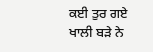ਕਈ ਤੁਰ ਗਏ
ਖਾਲੀ ਬੜੇ ਨੇ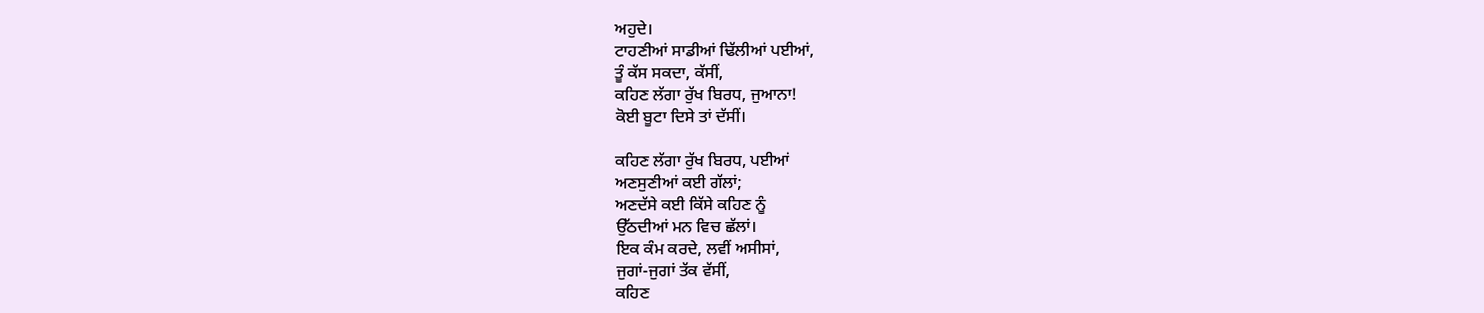ਅਹੁਦੇ।
ਟਾਹਣੀਆਂ ਸਾਡੀਆਂ ਢਿੱਲੀਆਂ ਪਈਆਂ,
ਤੂੰ ਕੱਸ ਸਕਦਾ, ਕੱਸੀਂ,
ਕਹਿਣ ਲੱਗਾ ਰੁੱਖ ਬਿਰਧ, ਜੁਆਨਾ!
ਕੋਈ ਬੂਟਾ ਦਿਸੇ ਤਾਂ ਦੱਸੀਂ।

ਕਹਿਣ ਲੱਗਾ ਰੁੱਖ ਬਿਰਧ, ਪਈਆਂ
ਅਣਸੁਣੀਆਂ ਕਈ ਗੱਲਾਂ;
ਅਣਦੱਸੇ ਕਈ ਕਿੱਸੇ ਕਹਿਣ ਨੂੰ
ਉੱਠਦੀਆਂ ਮਨ ਵਿਚ ਛੱਲਾਂ।
ਇਕ ਕੰਮ ਕਰਦੇ, ਲਵੀਂ ਅਸੀਸਾਂ,
ਜੁਗਾਂ-ਜੁਗਾਂ ਤੱਕ ਵੱਸੀਂ,
ਕਹਿਣ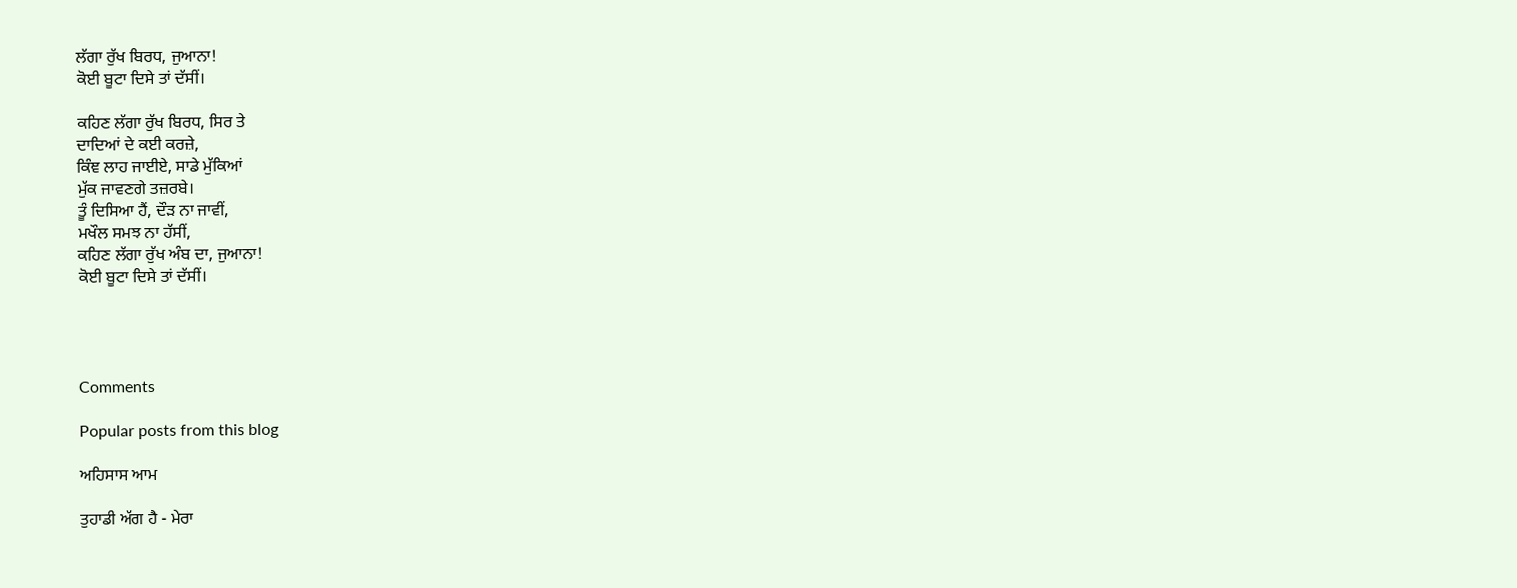ਲੱਗਾ ਰੁੱਖ ਬਿਰਧ, ਜੁਆਨਾ!
ਕੋਈ ਬੂਟਾ ਦਿਸੇ ਤਾਂ ਦੱਸੀਂ।

ਕਹਿਣ ਲੱਗਾ ਰੁੱਖ ਬਿਰਧ, ਸਿਰ ਤੇ
ਦਾਦਿਆਂ ਦੇ ਕਈ ਕਰਜ਼ੇ,
ਕਿੰਞ ਲਾਹ ਜਾਈਏ, ਸਾਡੇ ਮੁੱਕਿਆਂ
ਮੁੱਕ ਜਾਵਣਗੇ ਤਜ਼ਰਬੇ।
ਤੂੰ ਦਿਸਿਆ ਹੈਂ, ਦੌੜ ਨਾ ਜਾਵੀਂ,
ਮਖੌਲ ਸਮਝ ਨਾ ਹੱਸੀਂ,
ਕਹਿਣ ਲੱਗਾ ਰੁੱਖ ਅੰਬ ਦਾ, ਜੁਆਨਾ!
ਕੋਈ ਬੂਟਾ ਦਿਸੇ ਤਾਂ ਦੱਸੀਂ।




Comments

Popular posts from this blog

ਅਹਿਸਾਸ ਆਮ

ਤੁਹਾਡੀ ਅੱਗ ਹੈ - ਮੇਰਾ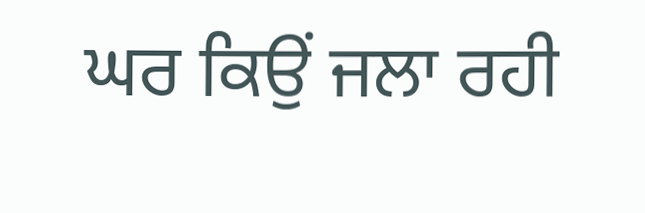ਘਰ ਕਿਉਂ ਜਲਾ ਰਹੀ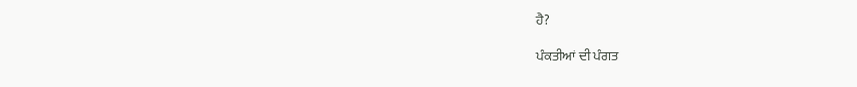ਹੈ?

ਪੰਕਤੀਆਂ ਦੀ ਪੰਗਤ